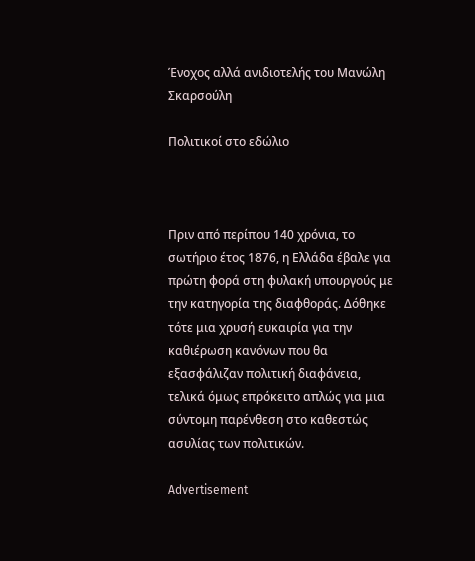Ένοχος αλλά ανιδιοτελής του Μανώλη Σκαρσούλη

Πολιτικοί στο εδώλιο



Πριν από περίπου 140 χρόνια, το σωτήριο έτος 1876, η Ελλάδα έβαλε για πρώτη φορά στη φυλακή υπουργούς με την κατηγορία της διαφθοράς. Δόθηκε τότε μια χρυσή ευκαιρία για την καθιέρωση κανόνων που θα εξασφάλιζαν πολιτική διαφάνεια, τελικά όμως επρόκειτο απλώς για μια σύντομη παρένθεση στο καθεστώς ασυλίας των πολιτικών.

Advertisement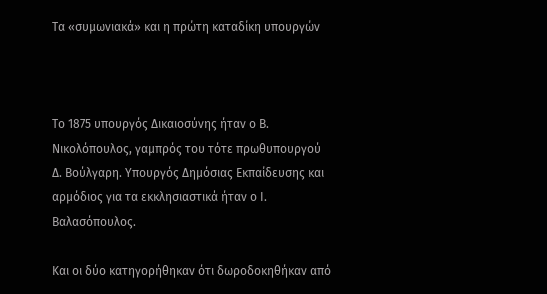Τα «συμωνιακά» και η πρώτη καταδίκη υπουργών



Το 1875 υπουργός Δικαιοσύνης ήταν ο Β. Νικολόπουλος, γαμπρός του τότε πρωθυπουργού Δ. Βούλγαρη. Υπουργός Δημόσιας Εκπαίδευσης και αρμόδιος για τα εκκλησιαστικά ήταν ο Ι. Βαλασόπουλος.

Και οι δύο κατηγορήθηκαν ότι δωροδοκηθήκαν από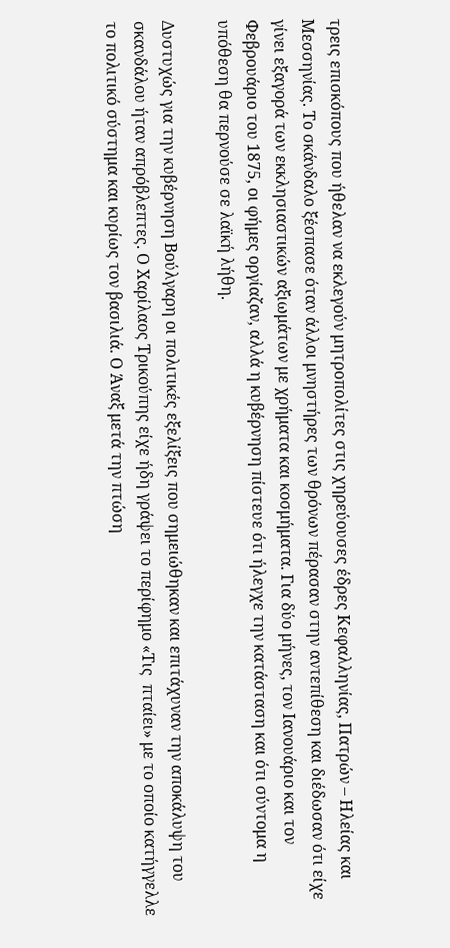τρεις επισκόπους που ήθελαν να εκλεγούν μητροπολίτες στις χηρεύουσες έδρες Κεφαλληνίας, Πατρών – Ηλείας και Μεσσηνίας. Το σκάνδαλο ξέσπασε όταν άλλοι μνηστήρες των θρόνων πέρασαν στην αντεπίθεση και διέδωσαν ότι είχε γίνει εξαγορά των εκκλησιαστικών αξιωμάτων με χρήματα και κοσμήματα. Για δύο μήνες, τον Ιανουάριο και τον Φεβρουάριο του 1875, οι φήμες οργίαζαν, αλλά η κυβέρνηση πίστευε ότι ήλεγχε την κατάσταση και ότι σύντομα η υπόθεση θα περνούσε σε λαϊκή λήθη.

Δυστυχώς για την κυβέρνηση Βούλγαρη οι πολιτικές εξελίξεις που σημειώθηκαν και επιτάχυναν την αποκάλυψη του σκανδάλου ήταν απρόβλεπτες. Ο Χαρίλαος Τρικούπης είχε ήδη γράψει το περίφημο «Τις  πταίει» με το οποίο κατήγγελλε το πολιτικό σύστημα και κυρίως τον βασιλιά. Ο Άναξ μετά την πτώση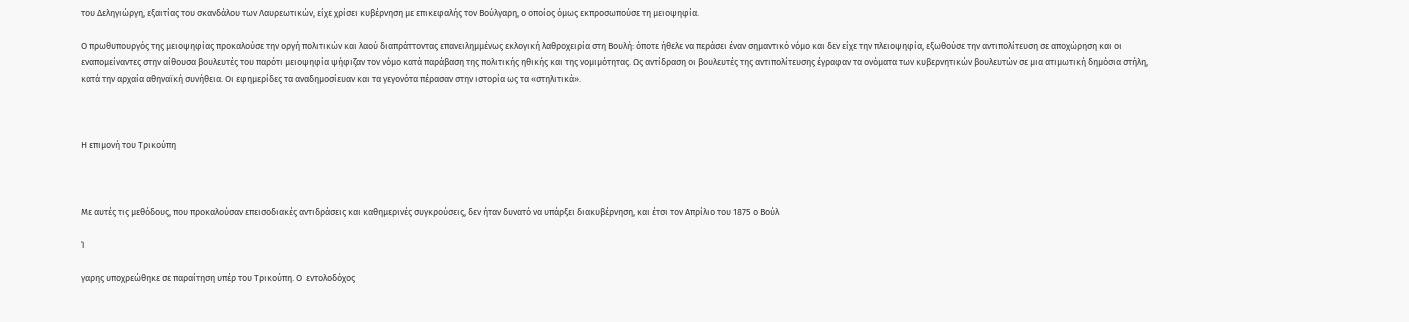του Δεληγιώργη, εξαιτίας του σκανδάλου των Λαυρεωτικών, είχε χρίσει κυβέρνηση με επικεφαλής τον Βούλγαρη, ο οποίος όμως εκπροσωπούσε τη μειοψηφία.

Ο πρωθυπουργός της μειοψηφίας προκαλούσε την οργή πολιτικών και λαού διαπράττοντας επανειλημμένως εκλογική λαθροχειρία στη Βουλή: όποτε ήθελε να περάσει έναν σημαντικό νόμο και δεν είχε την πλειοψηφία, εξωθούσε την αντιπολίτευση σε αποχώρηση και οι εναπομείναντες στην αίθουσα βουλευτές του παρότι μειοψηφία ψήφιζαν τον νόμο κατά παράβαση της πολιτικής ηθικής και της νομιμότητας. Ως αντίδραση οι βουλευτές της αντιπολίτευσης έγραφαν τα ονόματα των κυβερνητικών βουλευτών σε μια ατιμωτική δημόσια στήλη, κατά την αρχαία αθηναϊκή συνήθεια. Οι εφημερίδες τα αναδημοσίευαν και τα γεγονότα πέρασαν στην ιστορία ως τα «στηλιτικά».



Η επιμονή του Τρικούπη



Με αυτές τις μεθόδους, που προκαλούσαν επεισοδιακές αντιδράσεις και καθημερινές συγκρούσεις, δεν ήταν δυνατό να υπάρξει διακυβέρνηση, και έτσι τον Απρίλιο του 1875 ο Βούλ

Ί

γαρης υποχρεώθηκε σε παραίτηση υπέρ του Τρικούπη. Ο  εντολοδόχος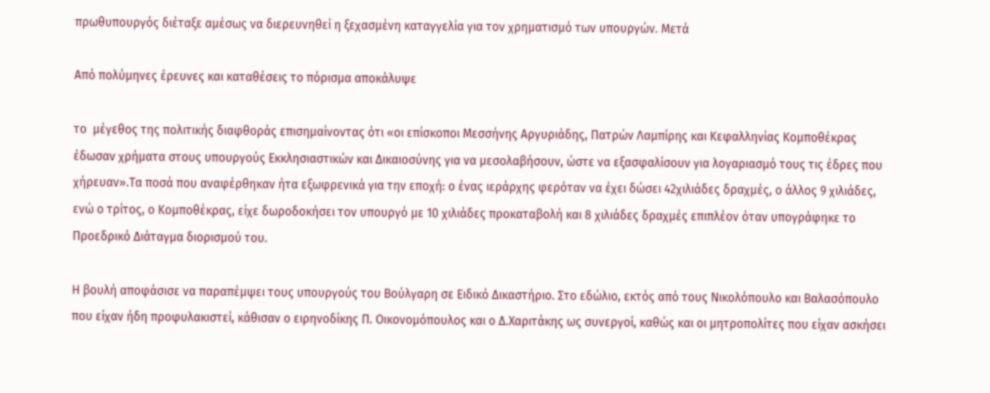πρωθυπουργός διέταξε αμέσως να διερευνηθεί η ξεχασμένη καταγγελία για τον χρηματισμό των υπουργών. Μετά

Από πολύμηνες έρευνες και καταθέσεις το πόρισμα αποκάλυψε

το  μέγεθος της πολιτικής διαφθοράς επισημαίνοντας ότι «οι επίσκοποι Μεσσήνης Αργυριάδης, Πατρών Λαμπίρης και Κεφαλληνίας Κομποθέκρας έδωσαν χρήματα στους υπουργούς Εκκλησιαστικών και Δικαιοσύνης για να μεσολαβήσουν, ώστε να εξασφαλίσουν για λογαριασμό τους τις έδρες που χήρευαν».Τα ποσά που αναφέρθηκαν ήτα εξωφρενικά για την εποχή: ο ένας ιεράρχης φερόταν να έχει δώσει 42χιλιάδες δραχμές, ο άλλος 9 χιλιάδες, ενώ ο τρίτος, ο Κομποθέκρας, είχε δωροδοκήσει τον υπουργό με 10 χιλιάδες προκαταβολή και 8 χιλιάδες δραχμές επιπλέον όταν υπογράφηκε το Προεδρικό Διάταγμα διορισμού του.

Η βουλή αποφάσισε να παραπέμψει τους υπουργούς του Βούλγαρη σε Ειδικό Δικαστήριο. Στο εδώλιο, εκτός από τους Νικολόπουλο και Βαλασόπουλο που είχαν ήδη προφυλακιστεί, κάθισαν ο ειρηνοδίκης Π. Οικονομόπουλος και ο Δ.Χαριτάκης ως συνεργοί, καθώς και οι μητροπολίτες που είχαν ασκήσει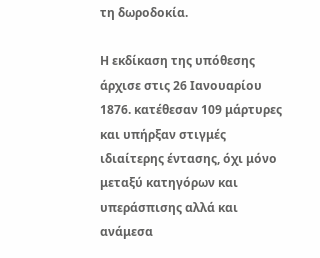τη δωροδοκία.

Η εκδίκαση της υπόθεσης άρχισε στις 26 Ιανουαρίου 1876. κατέθεσαν 109 μάρτυρες και υπήρξαν στιγμές ιδιαίτερης έντασης, όχι μόνο μεταξύ κατηγόρων και υπεράσπισης αλλά και ανάμεσα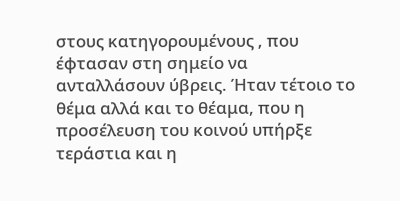στους κατηγορουμένους , που έφτασαν στη σημείο να ανταλλάσουν ύβρεις. Ήταν τέτοιο το θέμα αλλά και το θέαμα, που η προσέλευση του κοινού υπήρξε τεράστια και η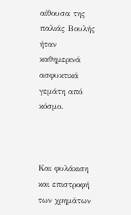αίθουσα της παλιάς Βουλής ήταν καθημερινά ασφυκτικά γεμάτη από κόσμο.



Και φυλάκιση και επιστροφή των χρημάτων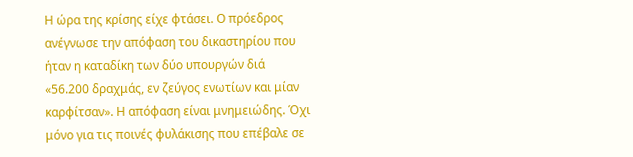Η ώρα της κρίσης είχε φτάσει. Ο πρόεδρος ανέγνωσε την απόφαση του δικαστηρίου που ήταν η καταδίκη των δύο υπουργών διά «56.200 δραχμάς, εν ζεύγος ενωτίων και μίαν καρφίτσαν». Η απόφαση είναι μνημειώδης. Όχι μόνο για τις ποινές φυλάκισης που επέβαλε σε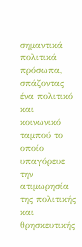σημαντικά πολιτικά πρόσωπα, σπάζοντας ένα πολιτικό και κοινωνικό ταμπού το οποίο υπαγόρευε την ατιμωρησία της πολιτικής και θρησκευτικής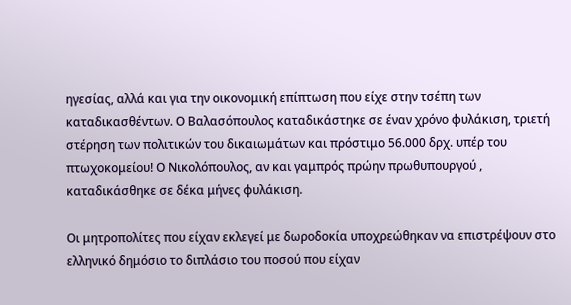ηγεσίας, αλλά και για την οικονομική επίπτωση που είχε στην τσέπη των καταδικασθέντων. Ο Βαλασόπουλος καταδικάστηκε σε έναν χρόνο φυλάκιση, τριετή στέρηση των πολιτικών του δικαιωμάτων και πρόστιμο 56.000 δρχ. υπέρ του πτωχοκομείου! Ο Νικολόπουλος, αν και γαμπρός πρώην πρωθυπουργού , καταδικάσθηκε σε δέκα μήνες φυλάκιση.

Οι μητροπολίτες που είχαν εκλεγεί με δωροδοκία υποχρεώθηκαν να επιστρέψουν στο ελληνικό δημόσιο το διπλάσιο του ποσού που είχαν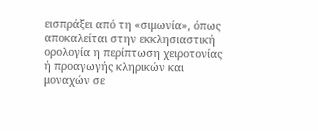εισπράξει από τη «σιμωνία», όπως αποκαλείται στην εκκλησιαστική ορολογία η περίπτωση χειροτονίας ή προαγωγής κληρικών και μοναχών σε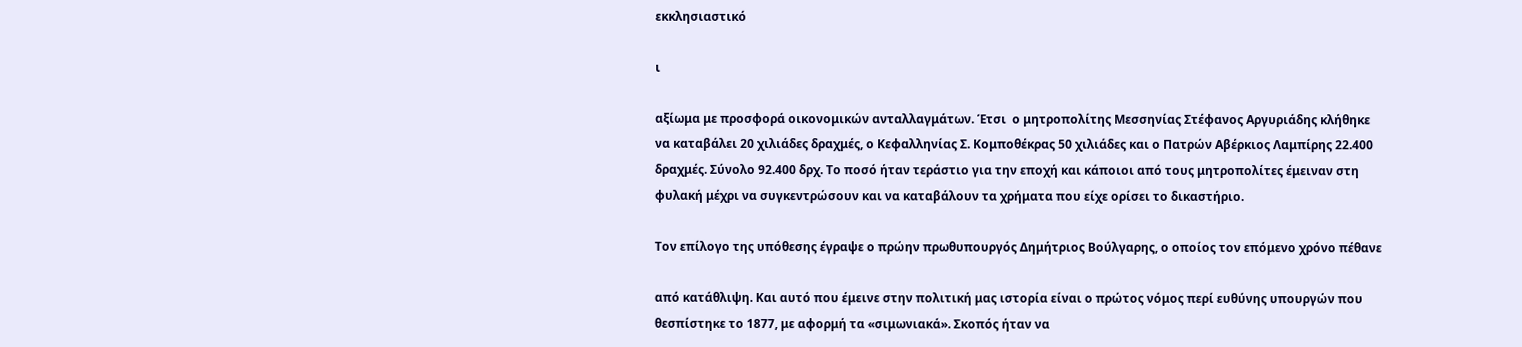εκκλησιαστικό

ι

αξίωμα με προσφορά οικονομικών ανταλλαγμάτων. Έτσι  ο μητροπολίτης Μεσσηνίας Στέφανος Αργυριάδης κλήθηκε να καταβάλει 20 χιλιάδες δραχμές, ο Κεφαλληνίας Σ. Κομποθέκρας 50 χιλιάδες και ο Πατρών Αβέρκιος Λαμπίρης 22.400 δραχμές. Σύνολο 92.400 δρχ. Το ποσό ήταν τεράστιο για την εποχή και κάποιοι από τους μητροπολίτες έμειναν στη φυλακή μέχρι να συγκεντρώσουν και να καταβάλουν τα χρήματα που είχε ορίσει το δικαστήριο.

Τον επίλογο της υπόθεσης έγραψε ο πρώην πρωθυπουργός Δημήτριος Βούλγαρης, ο οποίος τον επόμενο χρόνο πέθανε

από κατάθλιψη. Και αυτό που έμεινε στην πολιτική μας ιστορία είναι ο πρώτος νόμος περί ευθύνης υπουργών που θεσπίστηκε το 1877, με αφορμή τα «σιμωνιακά». Σκοπός ήταν να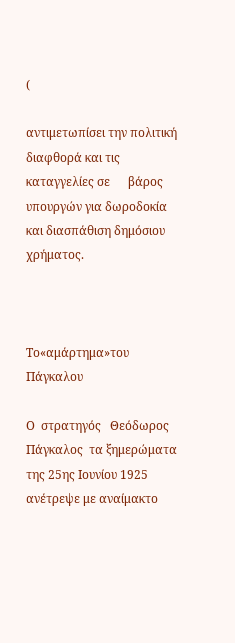(

αντιμετωπίσει την πολιτική διαφθορά και τις καταγγελίες σε      βάρος υπουργών για δωροδοκία και διασπάθιση δημόσιου χρήματος.



Το«αμάρτημα»του Πάγκαλου

Ο  στρατηγός   Θεόδωρος    Πάγκαλος  τα ξημερώματα της 25ης Ιουνίου 1925 ανέτρεψε με αναίμακτο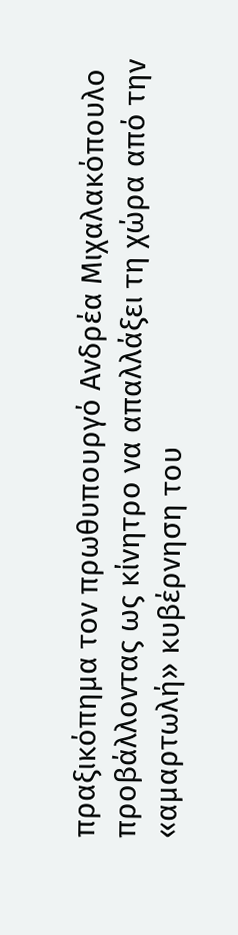πραξικόπημα τον πρωθυπουργό Ανδρέα Μιχαλακόπουλο προβάλλοντας ως κίνητρο να απαλλάξει τη χώρα από την «αμαρτωλή» κυβέρνηση του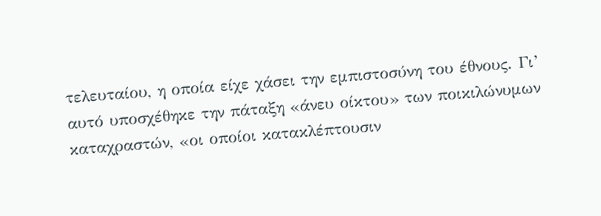τελευταίου, η οποία είχε χάσει την εμπιστοσύνη του έθνους. Γι’ αυτό υποσχέθηκε την πάταξη «άνευ οίκτου» των ποικιλώνυμων καταχραστών, «οι οποίοι κατακλέπτουσιν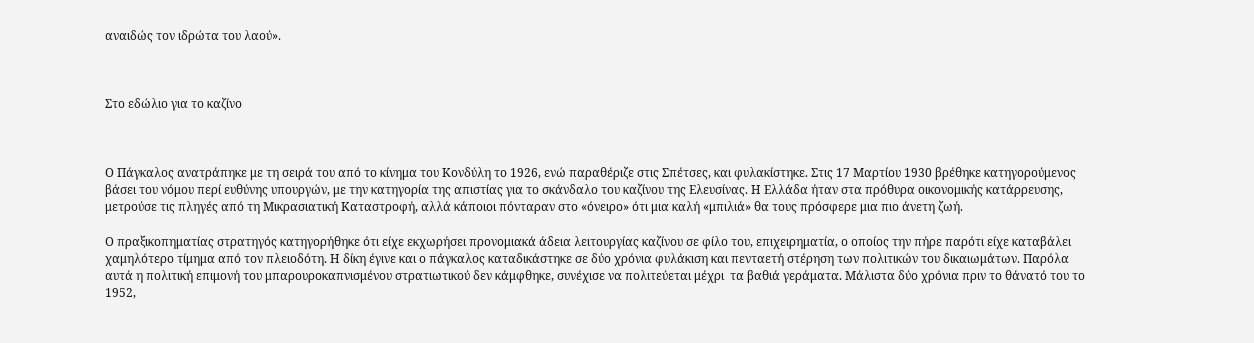αναιδώς τον ιδρώτα του λαού».



Στο εδώλιο για το καζίνο



Ο Πάγκαλος ανατράπηκε με τη σειρά του από το κίνημα του Κονδύλη το 1926, ενώ παραθέριζε στις Σπέτσες, και φυλακίστηκε. Στις 17 Μαρτίου 1930 βρέθηκε κατηγορούμενος βάσει του νόμου περί ευθύνης υπουργών, με την κατηγορία της απιστίας για το σκάνδαλο του καζίνου της Ελευσίνας. Η Ελλάδα ήταν στα πρόθυρα οικονομικής κατάρρευσης, μετρούσε τις πληγές από τη Μικρασιατική Καταστροφή, αλλά κάποιοι πόνταραν στο «όνειρο» ότι μια καλή «μπιλιά» θα τους πρόσφερε μια πιο άνετη ζωή.

Ο πραξικοπηματίας στρατηγός κατηγορήθηκε ότι είχε εκχωρήσει προνομιακά άδεια λειτουργίας καζίνου σε φίλο του, επιχειρηματία, ο οποίος την πήρε παρότι είχε καταβάλει χαμηλότερο τίμημα από τον πλειοδότη. Η δίκη έγινε και ο πάγκαλος καταδικάστηκε σε δύο χρόνια φυλάκιση και πενταετή στέρηση των πολιτικών του δικαιωμάτων. Παρόλα αυτά η πολιτική επιμονή του μπαρουροκαπνισμένου στρατιωτικού δεν κάμφθηκε, συνέχισε να πολιτεύεται μέχρι  τα βαθιά γεράματα. Μάλιστα δύο χρόνια πριν το θάνατό του το 1952,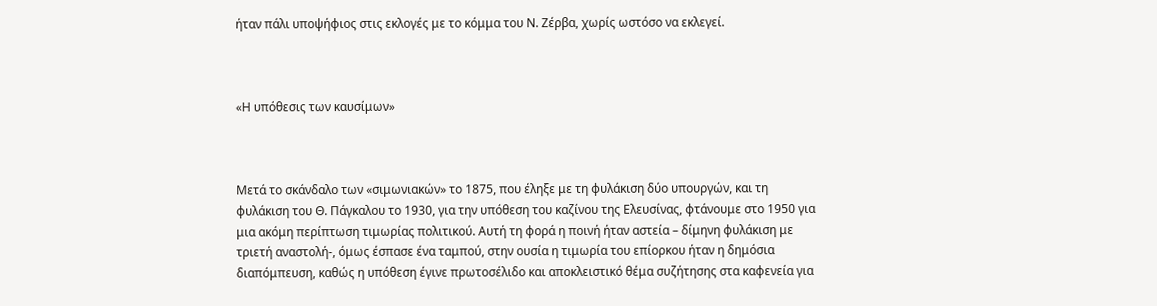ήταν πάλι υποψήφιος στις εκλογές με το κόμμα του Ν. Ζέρβα, χωρίς ωστόσο να εκλεγεί.



«Η υπόθεσις των καυσίμων»



Μετά το σκάνδαλο των «σιμωνιακών» το 1875, που έληξε με τη φυλάκιση δύο υπουργών, και τη φυλάκιση του Θ. Πάγκαλου το 1930, για την υπόθεση του καζίνου της Ελευσίνας, φτάνουμε στο 1950 για μια ακόμη περίπτωση τιμωρίας πολιτικού. Αυτή τη φορά η ποινή ήταν αστεία – δίμηνη φυλάκιση με τριετή αναστολή-, όμως έσπασε ένα ταμπού, στην ουσία η τιμωρία του επίορκου ήταν η δημόσια διαπόμπευση, καθώς η υπόθεση έγινε πρωτοσέλιδο και αποκλειστικό θέμα συζήτησης στα καφενεία για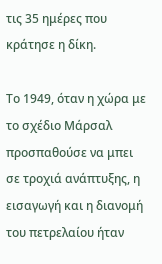τις 35 ημέρες που κράτησε η δίκη.

Το 1949, όταν η χώρα με το σχέδιο Μάρσαλ προσπαθούσε να μπει σε τροχιά ανάπτυξης, η εισαγωγή και η διανομή του πετρελαίου ήταν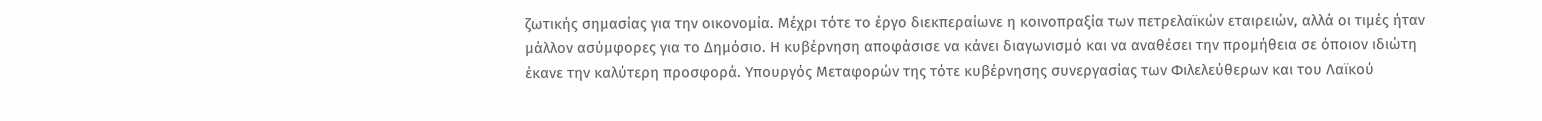ζωτικής σημασίας για την οικονομία. Μέχρι τότε το έργο διεκπεραίωνε η κοινοπραξία των πετρελαϊκών εταιρειών, αλλά οι τιμές ήταν μάλλον ασύμφορες για το Δημόσιο. Η κυβέρνηση αποφάσισε να κάνει διαγωνισμό και να αναθέσει την προμήθεια σε όποιον ιδιώτη έκανε την καλύτερη προσφορά. Υπουργός Μεταφορών της τότε κυβέρνησης συνεργασίας των Φιλελεύθερων και του Λαϊκού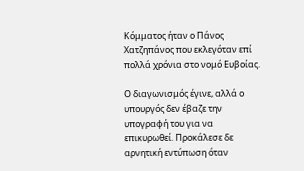Κόμματος ήταν ο Πάνος Χατζηπάνος που εκλεγόταν επί πολλά χρόνια στο νομό Ευβοίας.

Ο διαγωνισμός έγινε, αλλά ο υπουργός δεν έβαζε την υπογραφή του για να επικυρωθεί. Προκάλεσε δε αρνητική εντύπωση όταν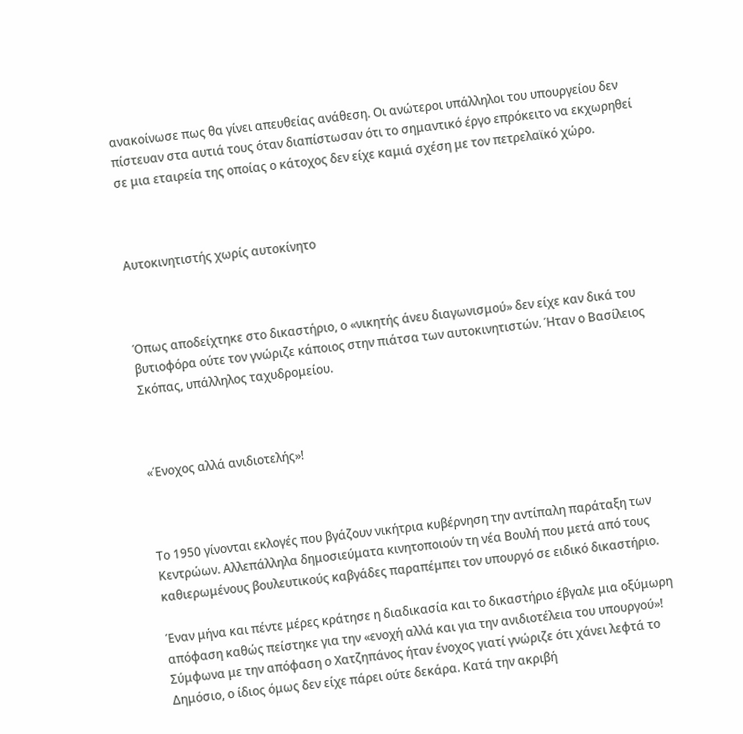ανακοίνωσε πως θα γίνει απευθείας ανάθεση. Οι ανώτεροι υπάλληλοι του υπουργείου δεν πίστευαν στα αυτιά τους όταν διαπίστωσαν ότι το σημαντικό έργο επρόκειτο να εκχωρηθεί σε μια εταιρεία της οποίας ο κάτοχος δεν είχε καμιά σχέση με τον πετρελαϊκό χώρο.



Αυτοκινητιστής χωρίς αυτοκίνητο



Όπως αποδείχτηκε στο δικαστήριο, ο «νικητής άνευ διαγωνισμού» δεν είχε καν δικά του βυτιοφόρα ούτε τον γνώριζε κάποιος στην πιάτσα των αυτοκινητιστών. Ήταν ο Βασίλειος Σκόπας, υπάλληλος ταχυδρομείου.



«Ένοχος αλλά ανιδιοτελής»!



Το 1950 γίνονται εκλογές που βγάζουν νικήτρια κυβέρνηση την αντίπαλη παράταξη των Κεντρώων. Αλλεπάλληλα δημοσιεύματα κινητοποιούν τη νέα Βουλή που μετά από τους καθιερωμένους βουλευτικούς καβγάδες παραπέμπει τον υπουργό σε ειδικό δικαστήριο.

Έναν μήνα και πέντε μέρες κράτησε η διαδικασία και το δικαστήριο έβγαλε μια οξύμωρη απόφαση καθώς πείστηκε για την «ενοχή αλλά και για την ανιδιοτέλεια του υπουργού»! Σύμφωνα με την απόφαση ο Χατζηπάνος ήταν ένοχος γιατί γνώριζε ότι χάνει λεφτά το Δημόσιο, ο ίδιος όμως δεν είχε πάρει ούτε δεκάρα. Κατά την ακριβή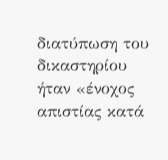διατύπωση του δικαστηρίου ήταν «ένοχος απιστίας κατά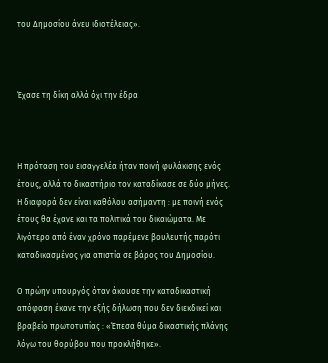του Δημοσίου άνευ ιδιοτέλειας».



Έχασε τη δίκη αλλά όχι την έδρα



Η πρόταση του εισαγγελέα ήταν ποινή φυλάκισης ενός έτους, αλλά το δικαστήριο τον καταδίκασε σε δύο μήνες. Η διαφορά δεν είναι καθόλου ασήμαντη : με ποινή ενός έτους θα έχανε και τα πολιτικά του δικαιώματα. Με λιγότερο από έναν χρόνο παρέμενε βουλευτής παρότι καταδικασμένος για απιστία σε βάρος του Δημοσίου.

Ο πρώην υπουργός όταν άκουσε την καταδικαστική απόφαση έκανε την εξής δήλωση που δεν διεκδικεί και βραβείο πρωτοτυπίας : «Έπεσα θύμα δικαστικής πλάνης λόγω του θορύβου που προκλήθηκε».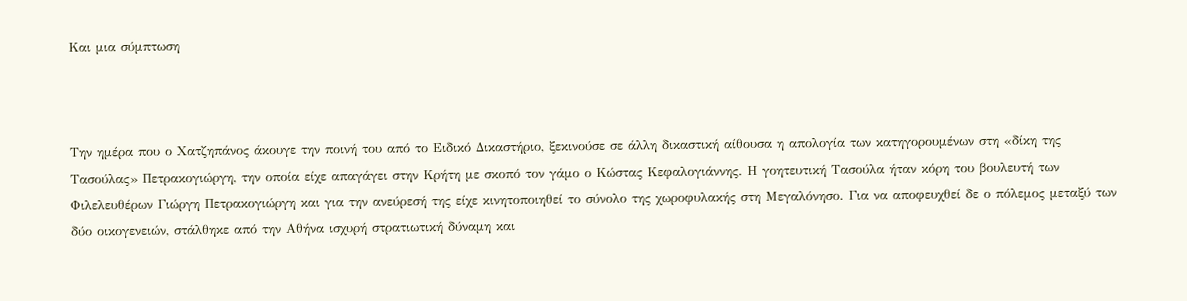Και μια σύμπτωση



Την ημέρα που ο Χατζηπάνος άκουγε την ποινή του από το Ειδικό Δικαστήριο, ξεκινούσε σε άλλη δικαστική αίθουσα η απολογία των κατηγορουμένων στη «δίκη της Τασούλας» Πετρακογιώργη, την οποία είχε απαγάγει στην Κρήτη με σκοπό τον γάμο ο Κώστας Κεφαλογιάννης. Η γοητευτική Τασούλα ήταν κόρη του βουλευτή των Φιλελευθέρων Γιώργη Πετρακογιώργη και για την ανεύρεσή της είχε κινητοποιηθεί το σύνολο της χωροφυλακής στη Μεγαλόνησο. Για να αποφευχθεί δε ο πόλεμος μεταξύ των δύο οικογενειών, στάλθηκε από την Αθήνα ισχυρή στρατιωτική δύναμη και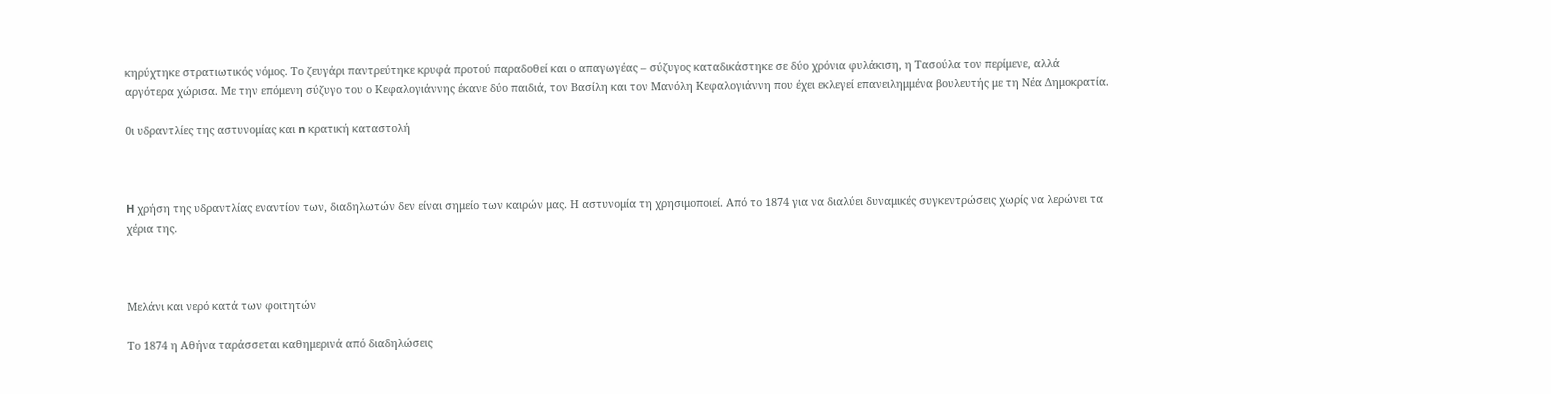κηρύχτηκε στρατιωτικός νόμος. Το ζευγάρι παντρεύτηκε κρυφά προτού παραδοθεί και ο απαγωγέας – σύζυγος καταδικάστηκε σε δύο χρόνια φυλάκιση, η Τασούλα τον περίμενε, αλλά αργότερα χώρισα. Με την επόμενη σύζυγο του ο Κεφαλογιάννης έκανε δύο παιδιά, τον Βασίλη και τον Μανόλη Κεφαλογιάννη που έχει εκλεγεί επανειλημμένα βουλευτής με τη Νέα Δημοκρατία.

0ι υδραντλίες της αστυνομίας και n κρατική καταστολή



H χρήση της υδραντλίας εναντίον των, διαδηλωτών δεν είναι σημείο των καιρών μας. Η αστυνομία τη χρησιμοποιεί. Από το 1874 για να διαλύει δυναμικές συγκεντρώσεις χωρίς να λερώνει τα χέρια της.



Μελάνι και νερό κατά των φοιτητών

Το 1874 η Αθήνα ταράσσεται καθημερινά από διαδηλώσεις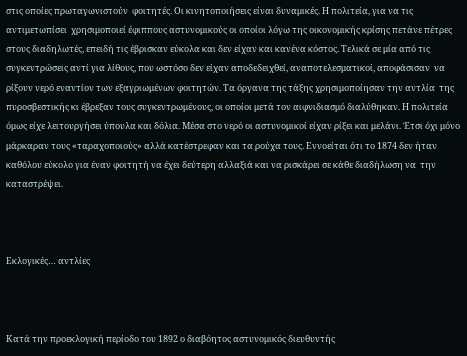στις οποίες πρωταγωνιστούν  φοιτητές. Οι κινητοποιήσεις είναι δυναμικές. Η πολιτεία, για να τις αντιμετωπίσει  χρησιμοποιεί έφιππους αστυνομικούς οι οποίοι λόγω της οικονομικής κρίσης πετάνε πέτρες στους διαδηλωτές, επειδή τις έβρισκαν εύκολα και δεν είχαν και κανένα κόστος. Τελικά σε μία από τις συγκεντρώσεις αντί για λίθους, που ωστόσο δεν είχαν αποδεδειχθεί, αναποτελεσματικοί, αποφάσισαν  να  ρίξουν νερό εναντίον των εξαγριωμένων φοιτητών. Τα όργανα της τάξης χρησιμοποίησαν την αντλία  της πυροσβεστικής κι έβρεξαν τους συγκεντρωμένους, οι οποίοι μετά τον αιφνιδιασμό διαλύθηκαν. Η πολιτεία όμως είχε λειτουργήσει ύπουλα και δόλια. Μέσα στο νερό οι αστυνομικοί είχαν ρίξει και μελάνι. Έτσι όχι μόνο μάρκαραν τους «ταραχοποιούς» αλλά κατέστρεφαν και τα ρούχα τους. Εννοείται ότι το 1874 δεν ήταν καθόλου εύκολο για έναν φοιτητή να έχει δεύτερη αλλαξιά και να ρισκάρει σε κάθε διαδήλωση να  την  καταστρέψει.



Εκλογικές… αντλίες



Κατά την προεκλογική περίοδο του 1892 ο διαβόητος αστυνομικός διευθυντής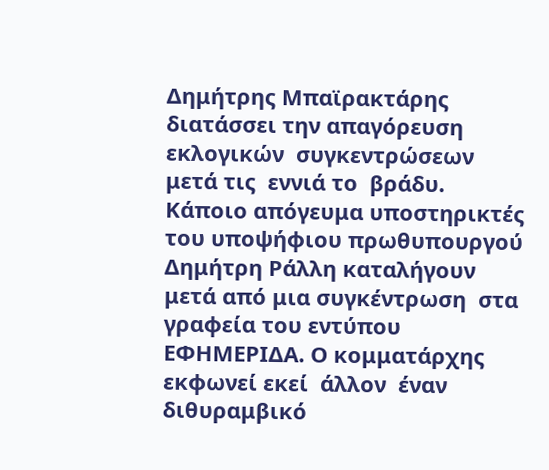Δημήτρης Μπαϊρακτάρης διατάσσει την απαγόρευση  εκλογικών  συγκεντρώσεων  μετά τις  εννιά το  βράδυ. Κάποιο απόγευμα υποστηρικτές του υποψήφιου πρωθυπουργού Δημήτρη Ράλλη καταλήγουν  μετά από μια συγκέντρωση  στα γραφεία του εντύπου ΕΦΗΜΕΡΙΔΑ. Ο κομματάρχης εκφωνεί εκεί  άλλον  έναν  διθυραμβικό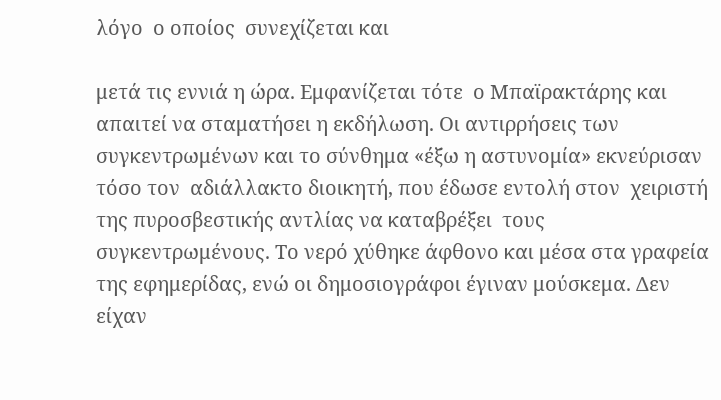λόγο  ο οποίος  συνεχίζεται και

μετά τις εννιά η ώρα. Εμφανίζεται τότε  ο Μπαϊρακτάρης και απαιτεί να σταματήσει η εκδήλωση. Οι αντιρρήσεις των συγκεντρωμένων και το σύνθημα «έξω η αστυνομία» εκνεύρισαν τόσο τον  αδιάλλακτο διοικητή, που έδωσε εντολή στον  χειριστή της πυροσβεστικής αντλίας να καταβρέξει  τους  συγκεντρωμένους. Το νερό χύθηκε άφθονο και μέσα στα γραφεία της εφημερίδας, ενώ οι δημοσιογράφοι έγιναν μούσκεμα. Δεν είχαν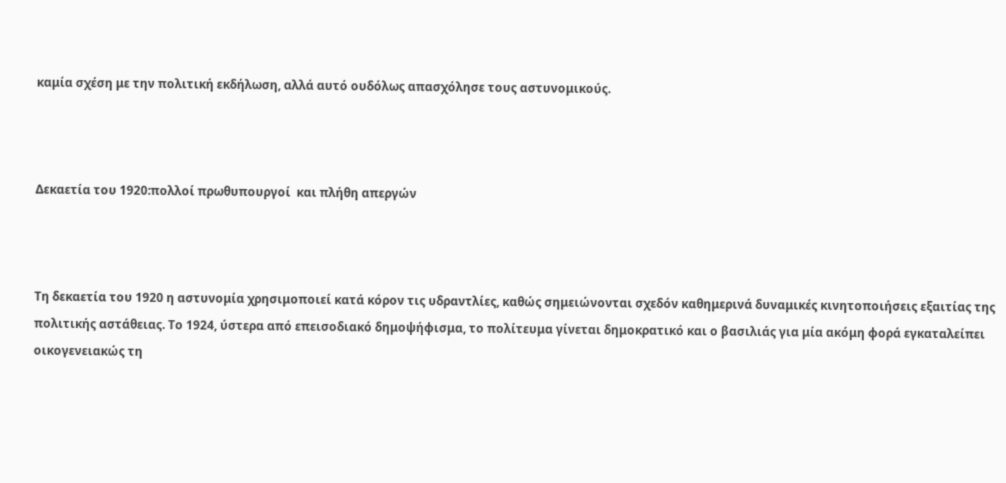καμία σχέση με την πολιτική εκδήλωση, αλλά αυτό ουδόλως απασχόλησε τους αστυνομικούς.



Δεκαετία του 1920:πολλοί πρωθυπουργοί  και πλήθη απεργών



Τη δεκαετία του 1920 η αστυνομία χρησιμοποιεί κατά κόρον τις υδραντλίες, καθώς σημειώνονται σχεδόν καθημερινά δυναμικές κινητοποιήσεις εξαιτίας της πολιτικής αστάθειας. Το 1924, ύστερα από επεισοδιακό δημοψήφισμα, το πολίτευμα γίνεται δημοκρατικό και ο βασιλιάς για μία ακόμη φορά εγκαταλείπει οικογενειακώς τη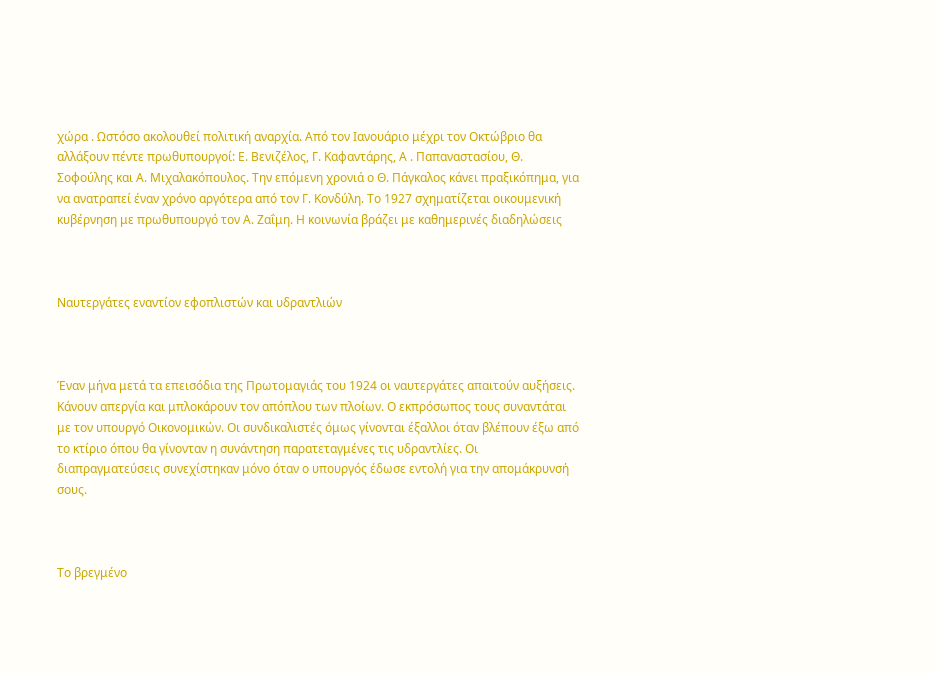χώρα . Ωστόσο ακολουθεί πολιτική αναρχία. Από τον Ιανουάριο μέχρι τον Οκτώβριο θα αλλάξουν πέντε πρωθυπουργοί: Ε. Βενιζέλος, Γ. Καφαντάρης, Α . Παπαναστασίου, Θ. Σοφούλης και Α. Μιχαλακόπουλος. Την επόμενη χρονιά ο Θ. Πάγκαλος κάνει πραξικόπημα, για να ανατραπεί έναν χρόνο αργότερα από τον Γ. Κονδύλη. Το 1927 σχηματίζεται οικουμενική κυβέρνηση με πρωθυπουργό τον Α. Ζαΐμη. Η κοινωνία βράζει με καθημερινές διαδηλώσεις



Ναυτεργάτες εναντίον εφοπλιστών και υδραντλιών



Έναν μήνα μετά τα επεισόδια της Πρωτομαγιάς του 1924 οι ναυτεργάτες απαιτούν αυξήσεις. Κάνουν απεργία και μπλοκάρουν τον απόπλου των πλοίων. Ο εκπρόσωπος τους συναντάται με τον υπουργό Οικονομικών. Οι συνδικαλιστές όμως γίνονται έξαλλοι όταν βλέπουν έξω από το κτίριο όπου θα γίνονταν η συνάντηση παρατεταγμένες τις υδραντλίες. Οι διαπραγματεύσεις συνεχίστηκαν μόνο όταν ο υπουργός έδωσε εντολή για την απομάκρυνσή σους.



Το βρεγμένο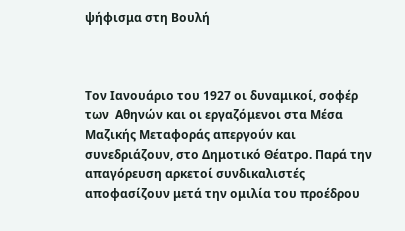ψήφισμα στη Βουλή



Τον Ιανουάριο του 1927 οι δυναμικοί, σοφέρ των  Αθηνών και οι εργαζόμενοι στα Μέσα Μαζικής Μεταφοράς απεργούν και συνεδριάζουν, στο Δημοτικό Θέατρο. Παρά την απαγόρευση αρκετοί συνδικαλιστές αποφασίζουν μετά την ομιλία του προέδρου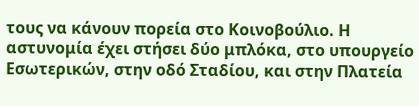τους να κάνουν πορεία στο Κοινοβούλιο. Η αστυνομία έχει στήσει δύο μπλόκα, στο υπουργείο Εσωτερικών, στην οδό Σταδίου, και στην Πλατεία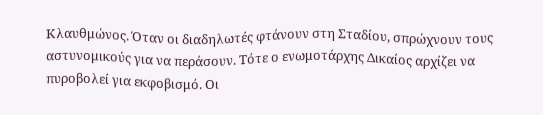Κλαυθμώνος. Όταν οι διαδηλωτές φτάνουν στη Σταδίου, σπρώχνουν τους αστυνομικούς για να περάσουν. Τότε ο ενωμοτάρχης Δικαίος αρχίζει να πυροβολεί για εκφοβισμό. Οι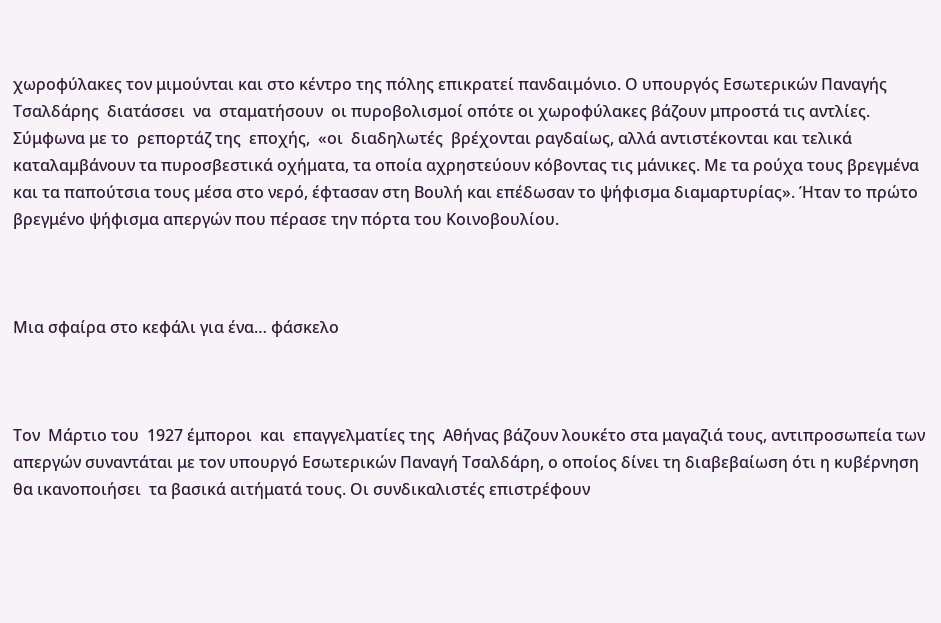χωροφύλακες τον μιμούνται και στο κέντρο της πόλης επικρατεί πανδαιμόνιο. Ο υπουργός Εσωτερικών Παναγής  Τσαλδάρης  διατάσσει  να  σταματήσουν  οι πυροβολισμοί οπότε οι χωροφύλακες βάζουν μπροστά τις αντλίες. Σύμφωνα με τo  ρεπορτάζ της  εποχής,  «οι  διαδηλωτές  βρέχονται ραγδαίως, αλλά αντιστέκονται και τελικά καταλαμβάνουν τα πυροσβεστικά οχήματα, τα οποία αχρηστεύουν κόβοντας τις μάνικες. Με τα ρούχα τους βρεγμένα και τα παπούτσια τους μέσα στο νερό, έφτασαν στη Βουλή και επέδωσαν το ψήφισμα διαμαρτυρίας». Ήταν το πρώτο βρεγμένο ψήφισμα απεργών που πέρασε την πόρτα του Κοινοβουλίου.



Μια σφαίρα στο κεφάλι για ένα… φάσκελο



Τον  Μάρτιο του  1927 έμποροι  και  επαγγελματίες της  Αθήνας βάζουν λουκέτο στα μαγαζιά τους, αντιπροσωπεία των απεργών συναντάται με τον υπουργό Εσωτερικών Παναγή Τσαλδάρη, ο οποίος δίνει τη διαβεβαίωση ότι η κυβέρνηση θα ικανοποιήσει  τα βασικά αιτήματά τους. Οι συνδικαλιστές επιστρέφουν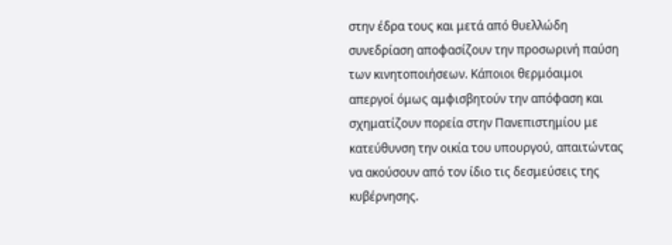στην έδρα τους και μετά από θυελλώδη συνεδρίαση αποφασίζουν την προσωρινή παύση των κινητοποιήσεων. Κάποιοι θερμόαιμοι απεργοί όμως αμφισβητούν την απόφαση και σχηματίζουν πορεία στην Πανεπιστημίου με κατεύθυνση την οικία του υπουργού, απαιτώντας να ακούσουν από τον ίδιο τις δεσμεύσεις της κυβέρνησης.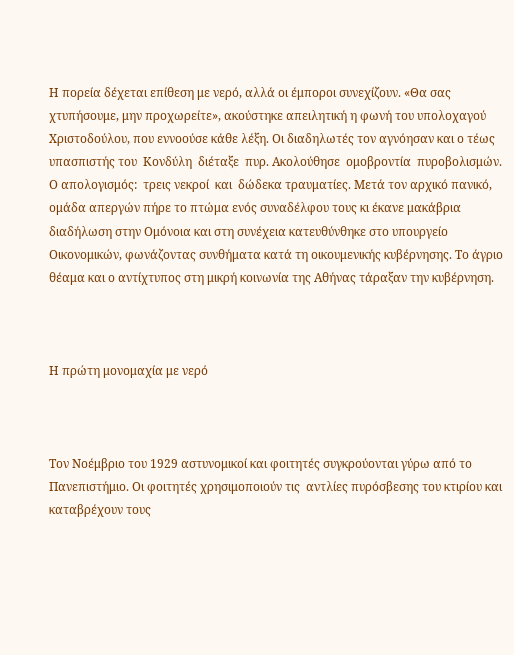Η πορεία δέχεται επίθεση με νερό, αλλά οι έμποροι συνεχίζουν. «Θα σας χτυπήσουμε, μην προχωρείτε», ακούστηκε απειλητική η φωνή του υπολοχαγού Χριστοδούλου, που εννοούσε κάθε λέξη. Οι διαδηλωτές τον αγνόησαν και ο τέως υπασπιστής του  Κονδύλη  διέταξε  πυρ. Ακολούθησε  ομοβροντία  πυροβολισμών.  Ο απολογισμός:  τρεις νεκροί  και  δώδεκα τραυματίες. Μετά τον αρχικό πανικό, ομάδα απεργών πήρε το πτώμα ενός συναδέλφου τους κι έκανε μακάβρια διαδήλωση στην Ομόνοια και στη συνέχεια κατευθύνθηκε στο υπουργείο Οικονομικών, φωνάζοντας συνθήματα κατά τη οικουμενικής κυβέρνησης. Το άγριο  θέαμα και ο αντίχτυπος στη μικρή κοινωνία της Αθήνας τάραξαν την κυβέρνηση.



Η πρώτη μονομαχία με νερό



Τον Νοέμβριο του 1929 αστυνομικοί και φοιτητές συγκρούονται γύρω από το Πανεπιστήμιο. Οι φοιτητές χρησιμοποιούν τις  αντλίες πυρόσβεσης του κτιρίου και καταβρέχουν τους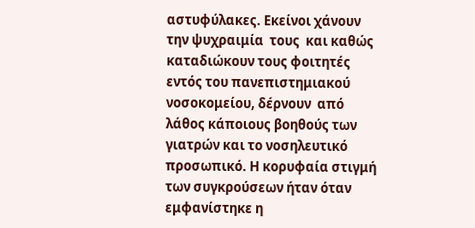αστυφύλακες. Εκείνοι χάνουν την ψυχραιμία  τους  και καθώς καταδιώκουν τους φοιτητές εντός του πανεπιστημιακού νοσοκομείου, δέρνουν  από λάθος κάποιους βοηθούς των γιατρών και το νοσηλευτικό προσωπικό. Η κορυφαία στιγμή των συγκρούσεων ήταν όταν εμφανίστηκε η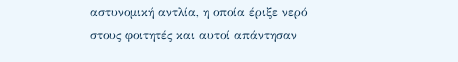αστυνομική αντλία, η οποία έριξε νερό στους φοιτητές και αυτοί απάντησαν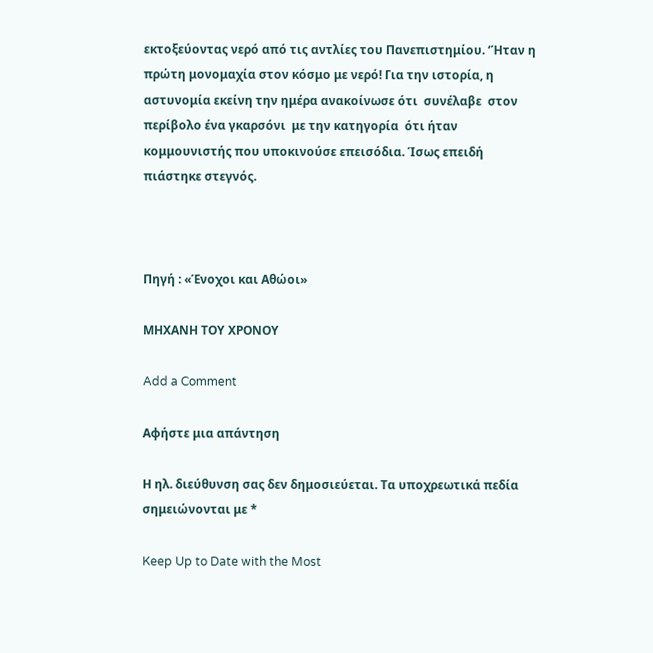εκτοξεύοντας νερό από τις αντλίες του Πανεπιστημίου. ‘Ήταν η πρώτη μονομαχία στον κόσμο με νερό! Για την ιστορία, η αστυνομία εκείνη την ημέρα ανακοίνωσε ότι  συνέλαβε  στον περίβολο ένα γκαρσόνι  με την κατηγορία  ότι ήταν κομμουνιστής που υποκινούσε επεισόδια. Ίσως επειδή πιάστηκε στεγνός.



Πηγή : «Ένοχοι και Αθώοι»

ΜΗΧΑΝΗ ΤΟΥ ΧΡΟΝΟΥ

Add a Comment

Αφήστε μια απάντηση

Η ηλ. διεύθυνση σας δεν δημοσιεύεται. Τα υποχρεωτικά πεδία σημειώνονται με *

Keep Up to Date with the Most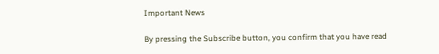Important News

By pressing the Subscribe button, you confirm that you have read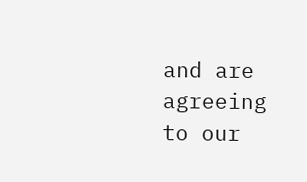and are agreeing to our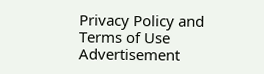Privacy Policy and Terms of Use
Advertisement